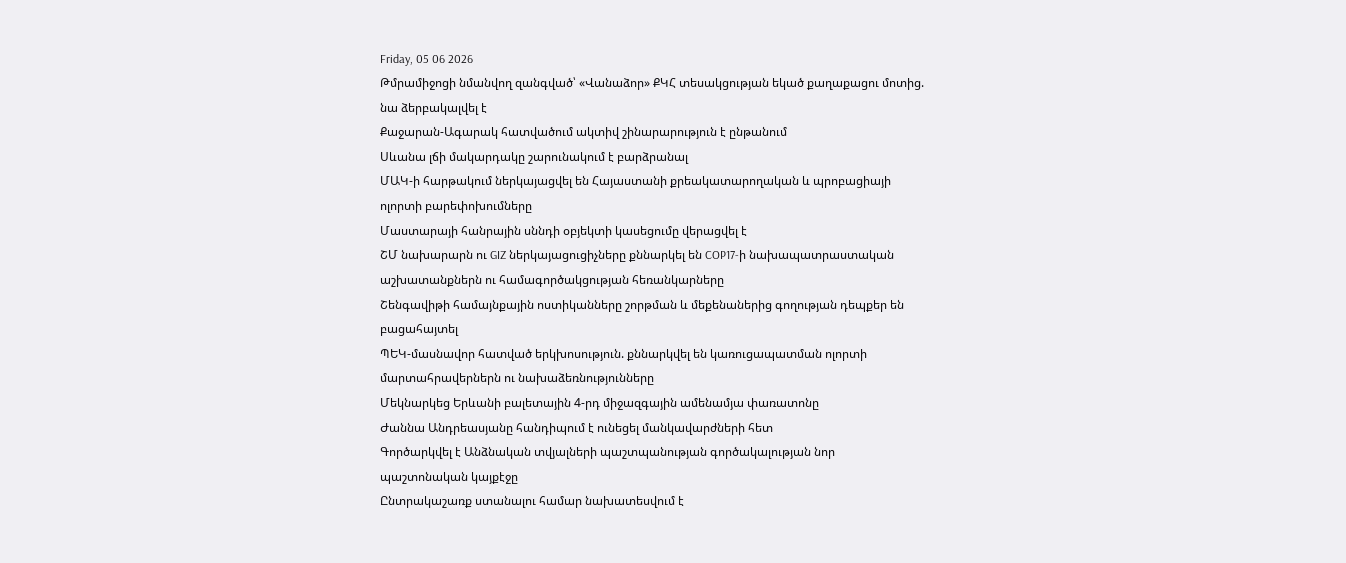Friday, 05 06 2026
Թմրամիջոցի նմանվող զանգված՝ «Վանաձոր» ՔԿՀ տեսակցության եկած քաղաքացու մոտից. նա ձերբակալվել է
Քաջարան-Ագարակ հատվածում ակտիվ շինարարություն է ընթանում
Սևանա լճի մակարդակը շարունակում է բարձրանալ
ՄԱԿ-ի հարթակում ներկայացվել են Հայաստանի քրեակատարողական և պրոբացիայի ոլորտի բարեփոխումները
Մաստարայի հանրային սննդի օբյեկտի կասեցումը վերացվել է
ՇՄ նախարարն ու GIZ ներկայացուցիչները քննարկել են COP17-ի նախապատրաստական աշխատանքներն ու համագործակցության հեռանկարները
Շենգավիթի համայնքային ոստիկանները շորթման և մեքենաներից գողության դեպքեր են բացահայտել
ՊԵԿ-մասնավոր հատված երկխոսություն. քննարկվել են կառուցապատման ոլորտի մարտահրավերներն ու նախաձեռնությունները
Մեկնարկեց Երևանի բալետային 4-րդ միջազգային ամենամյա փառատոնը
Ժաննա Անդրեասյանը հանդիպում է ունեցել մանկավարժների հետ
Գործարկվել է Անձնական տվյալների պաշտպանության գործակալության նոր պաշտոնական կայքէջը
Ընտրակաշառք ստանալու համար նախատեսվում է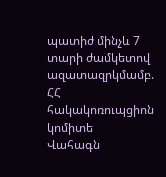պատիժ մինչև 7 տարի ժամկետով ազատազրկմամբ. ՀՀ հակակոռուպցիոն կոմիտե
Վահագն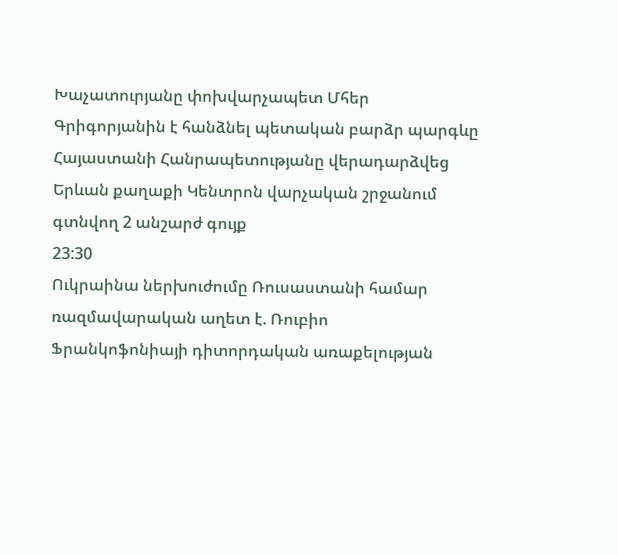Խաչատուրյանը փոխվարչապետ Մհեր Գրիգորյանին է հանձնել պետական բարձր պարգևը
Հայաստանի Հանրապետությանը վերադարձվեց Երևան քաղաքի Կենտրոն վարչական շրջանում գտնվող 2 անշարժ գույք
23:30
Ուկրաինա ներխուժումը Ռուսաստանի համար ռազմավարական աղետ է. Ռուբիո
Ֆրանկոֆոնիայի դիտորդական առաքելության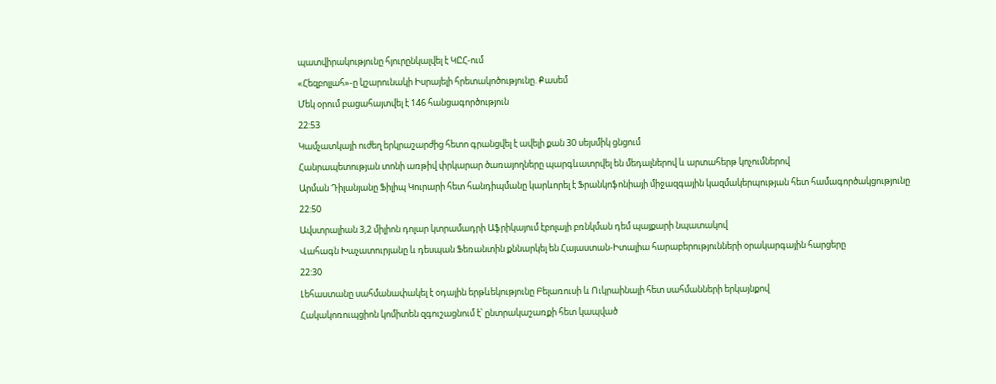պատվիրակությունը հյուրընկալվել է ԿԸՀ-ում
«Հեզբոլլահ»-ը կշարունակի Իսրայելի հրետակոծությունը. Քասեմ
Մեկ օրում բացահայտվել է 146 հանցագործություն
22:53
Կամչատկայի ուժեղ երկրաշարժից հետո գրանցվել է ավելի քան 30 սեյսմիկ ցնցում
Հանրապետության տոնի առթիվ փրկարար ծառայողները պարգևատրվել են մեդալներով և արտահերթ կոչումներով
Արման Դիլանյանը Ֆիլիպ Կուրարի հետ հանդիպմանը կարևորել է Ֆրանկոֆոնիայի միջազգային կազմակերպության հետ համագործակցությունը
22:50
Ավստրալիան 3,2 միլիոն դոլար կտրամադրի Աֆրիկայում էբոլայի բռնկման դեմ պայքարի նպատակով
Վահագն Խաչատուրյանը և դեսպան Ֆեռանտին քննարկել են Հայաստան-Իտալիա հարաբերությունների օրակարգային հարցերը
22:30
Լեհաստանը սահմանափակել է օդային երթևեկությունը Բելառուսի և Ուկրաինայի հետ սահմանների երկայնքով
Հակակոռուպցիոն կոմիտեն զգուշացնում է՝ ընտրակաշառքի հետ կապված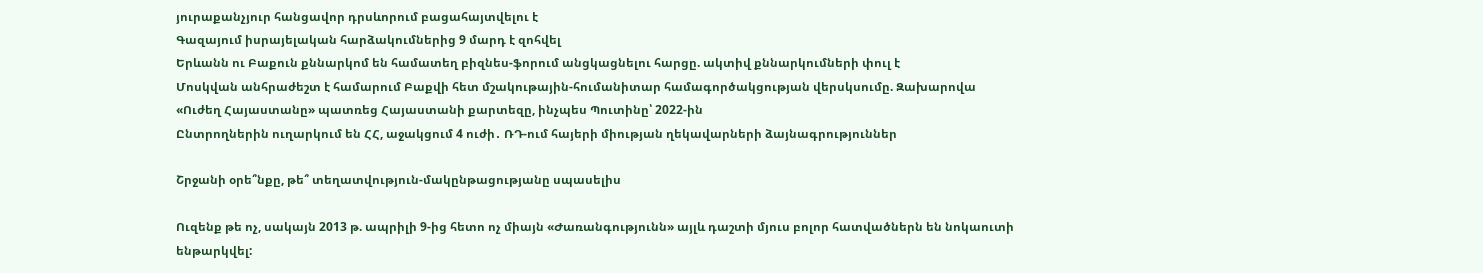յուրաքանչյուր հանցավոր դրսևորում բացահայտվելու է
Գազայում իսրայելական հարձակումներից 9 մարդ է զոհվել
Երևանն ու Բաքուն քննարկոմ են համատեղ բիզնես-ֆորում անցկացնելու հարցը. ակտիվ քննարկումների փուլ է
Մոսկվան անհրաժեշտ է համարում Բաքվի հետ մշակութային-հումանիտար համագործակցության վերսկսումը. Զախարովա
«Ուժեղ Հայաստանը» պատռեց Հայաստանի քարտեզը, ինչպես Պուտինը՝ 2022-ին
Ընտրողներին ուղարկում են ՀՀ, աջակցում 4 ուժի․ ՌԴ-ում հայերի միության ղեկավարների ձայնագրություններ

Շրջանի օրե՞նքը, թե՞ տեղատվություն-մակընթացությանը սպասելիս

Ուզենք թե ոչ, սակայն 2013 թ. ապրիլի 9-ից հետո ոչ միայն «Ժառանգությունն» այլև դաշտի մյուս բոլոր հատվածներն են նոկաուտի ենթարկվել: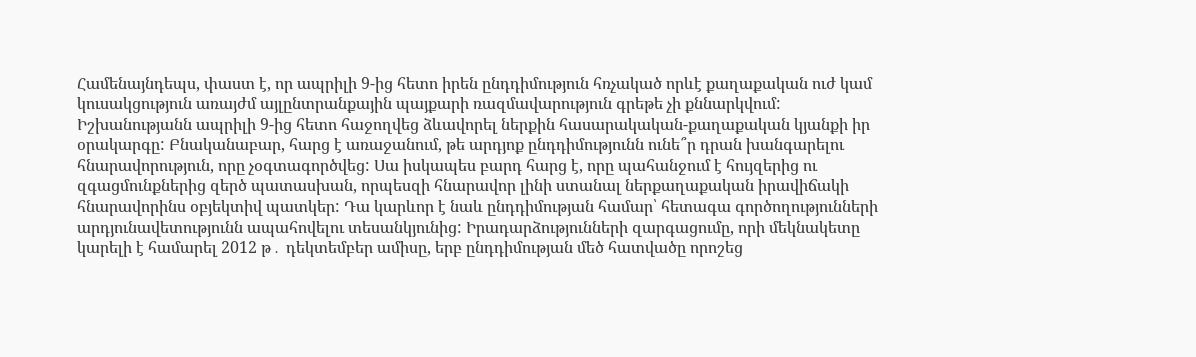Համենայնդեպս, փաստ է, որ ապրիլի 9-ից հետո իրեն ընդդիմություն հռչակած որևէ քաղաքական ուժ կամ կուսակցություն առայժմ այլընտրանքային պայքարի ռազմավարություն գրեթե չի քննարկվում: Իշխանությանն ապրիլի 9-ից հետո հաջողվեց ձևավորել ներքին հասարակական-քաղաքական կյանքի իր օրակարգը: Բնականաբար, հարց է առաջանում, թե արդյոք ընդդիմությունն ունե՞ր դրան խանգարելու հնարավորություն, որը չօգտագործվեց: Սա իսկապես բարդ հարց է, որը պահանջում է հույզերից ու զգացմունքներից զերծ պատասխան, որպեսզի հնարավոր լինի ստանալ ներքաղաքական իրավիճակի հնարավորինս օբյեկտիվ պատկեր: Դա կարևոր է նաև ընդդիմության համար՝ հետագա գործողությունների արդյունավետությունն ապահովելու տեսանկյունից: Իրադարձությունների զարգացումը, որի մեկնակետը կարելի է համարել 2012 թ․ դեկտեմբեր ամիսը, երբ ընդդիմության մեծ հատվածը որոշեց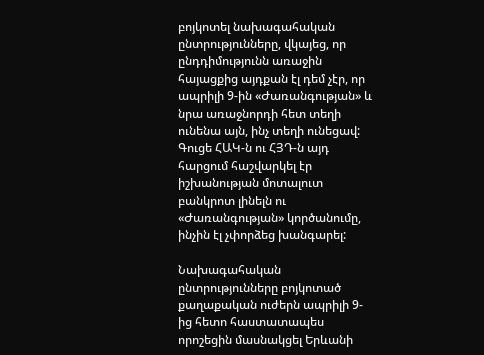բոյկոտել նախագահական ընտրությունները, վկայեց, որ ընդդիմությունն առաջին հայացքից այդքան էլ դեմ չէր, որ ապրիլի 9-ին «Ժառանգության» և նրա առաջնորդի հետ տեղի ունենա այն, ինչ տեղի ունեցավ: Գուցե ՀԱԿ-ն ու ՀՅԴ-ն այդ հարցում հաշվարկել էր իշխանության մոտալուտ բանկրոտ լինելն ու «Ժառանգության» կործանումը, ինչին էլ չփորձեց խանգարել:

Նախագահական ընտրությունները բոյկոտած քաղաքական ուժերն ապրիլի 9-ից հետո հաստատապես որոշեցին մասնակցել Երևանի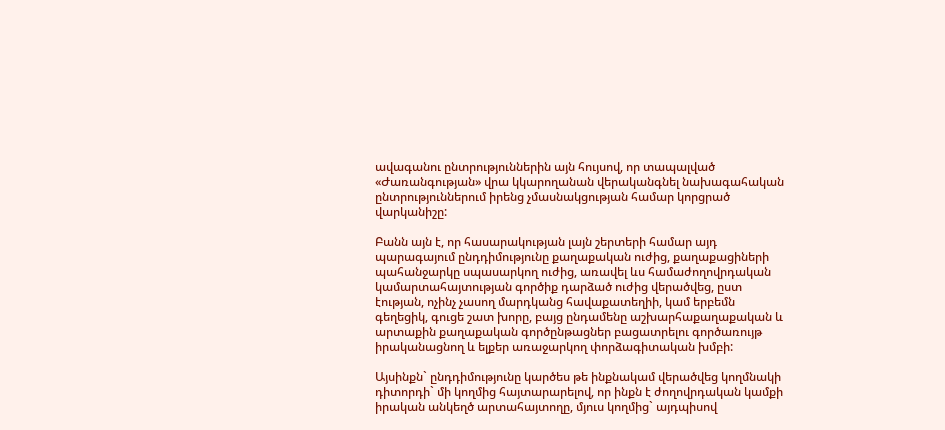ավագանու ընտրություններին այն հույսով, որ տապալված «Ժառանգության» վրա կկարողանան վերականգնել նախագահական ընտրություններում իրենց չմասնակցության համար կորցրած վարկանիշը:

Բանն այն է, որ հասարակության լայն շերտերի համար այդ պարագայում ընդդիմությունը քաղաքական ուժից, քաղաքացիների պահանջարկը սպասարկող ուժից, առավել ևս համաժողովրդական կամարտահայտության գործիք դարձած ուժից վերածվեց, ըստ էության, ոչինչ չասող մարդկանց հավաքատեղիի, կամ երբեմն գեղեցիկ, գուցե շատ խորը, բայց ընդամենը աշխարհաքաղաքական և արտաքին քաղաքական գործընթացներ բացատրելու գործառույթ իրականացնող և ելքեր առաջարկող փորձագիտական խմբի:

Այսինքն` ընդդիմությունը կարծես թե ինքնակամ վերածվեց կողմնակի դիտորդի` մի կողմից հայտարարելով, որ ինքն է ժողովրդական կամքի իրական անկեղծ արտահայտողը, մյուս կողմից` այդպիսով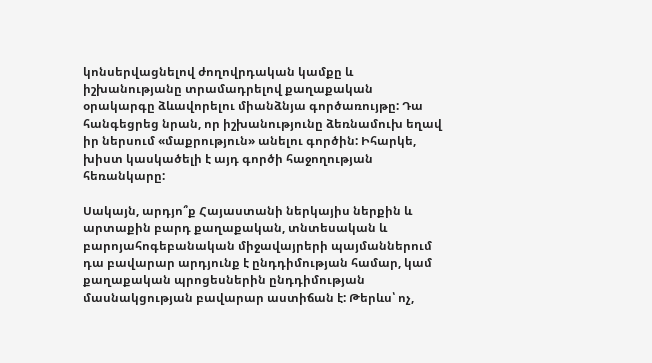կոնսերվացնելով ժողովրդական կամքը և իշխանությանը տրամադրելով քաղաքական օրակարգը ձևավորելու միանձնյա գործառույթը: Դա հանգեցրեց նրան, որ իշխանությունը ձեռնամուխ եղավ իր ներսում «մաքրություն» անելու գործին: Իհարկե, խիստ կասկածելի է այդ գործի հաջողության հեռանկարը:

Սակայն, արդյո՞ք Հայաստանի ներկայիս ներքին և արտաքին բարդ քաղաքական, տնտեսական և բարոյահոգեբանական միջավայրերի պայմաններում դա բավարար արդյունք է ընդդիմության համար, կամ քաղաքական պրոցեսներին ընդդիմության մասնակցության բավարար աստիճան է: Թերևս՝ ոչ,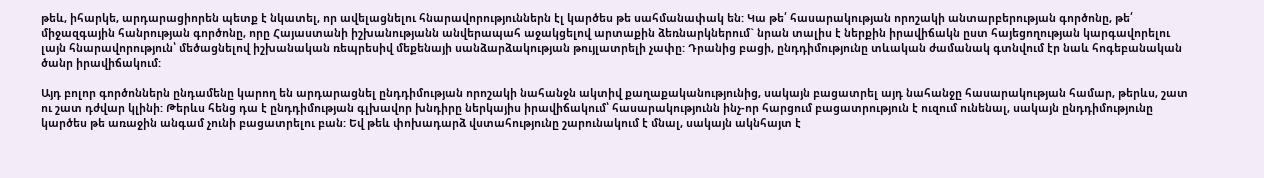թեև, իհարկե, արդարացիորեն պետք է նկատել, որ ավելացնելու հնարավորություններն էլ կարծես թե սահմանափակ են: Կա թե՛ հասարակության որոշակի անտարբերության գործոնը, թե՛ միջազգային հանրության գործոնը, որը Հայաստանի իշխանությանն անվերապահ աջակցելով արտաքին ձեռնարկներում` նրան տալիս է ներքին իրավիճակն ըստ հայեցողության կարգավորելու լայն հնարավորություն՝ մեծացնելով իշխանական ռեպրեսիվ մեքենայի սանձարձակության թույլատրելի չափը: Դրանից բացի, ընդդիմությունը տևական ժամանակ գտնվում էր նաև հոգեբանական ծանր իրավիճակում:

Այդ բոլոր գործոններն ընդամենը կարող են արդարացնել ընդդիմության որոշակի նահանջն ակտիվ քաղաքականությունից, սակայն բացատրել այդ նահանջը հասարակության համար, թերևս, շատ ու շատ դժվար կլինի: Թերևս հենց դա է ընդդիմության գլխավոր խնդիրը ներկայիս իրավիճակում՝ հասարակությունն ինչ-որ հարցում բացատրություն է ուզում ունենալ, սակայն ընդդիմությունը կարծես թե առաջին անգամ չունի բացատրելու բան: Եվ թեև փոխադարձ վստահությունը շարունակում է մնալ, սակայն ակնհայտ է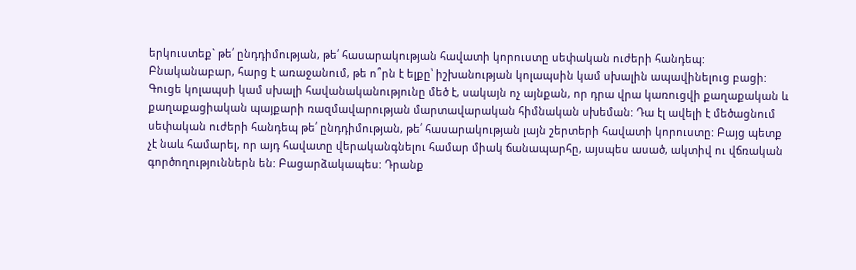երկուստեք` թե՛ ընդդիմության, թե՛ հասարակության հավատի կորուստը սեփական ուժերի հանդեպ: Բնականաբար, հարց է առաջանում, թե ո՞րն է ելքը՝ իշխանության կոլապսին կամ սխալին ապավինելուց բացի: Գուցե կոլապսի կամ սխալի հավանականությունը մեծ է, սակայն ոչ այնքան, որ դրա վրա կառուցվի քաղաքական և քաղաքացիական պայքարի ռազմավարության մարտավարական հիմնական սխեման: Դա էլ ավելի է մեծացնում սեփական ուժերի հանդեպ թե՛ ընդդիմության, թե՛ հասարակության լայն շերտերի հավատի կորուստը: Բայց պետք չէ նաև համարել, որ այդ հավատը վերականգնելու համար միակ ճանապարհը, այսպես ասած, ակտիվ ու վճռական գործողություններն են: Բացարձակապես: Դրանք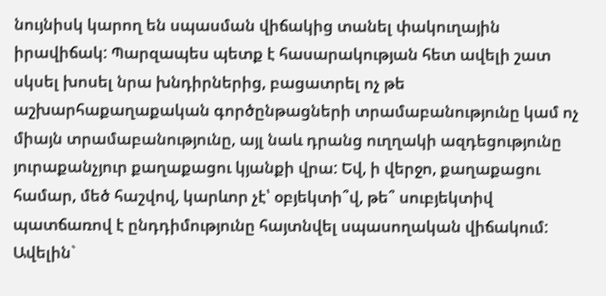նույնիսկ կարող են սպասման վիճակից տանել փակուղային իրավիճակ: Պարզապես պետք է հասարակության հետ ավելի շատ սկսել խոսել նրա խնդիրներից, բացատրել ոչ թե աշխարհաքաղաքական գործընթացների տրամաբանությունը կամ ոչ միայն տրամաբանությունը, այլ նաև դրանց ուղղակի ազդեցությունը յուրաքանչյուր քաղաքացու կյանքի վրա: Եվ, ի վերջո, քաղաքացու համար, մեծ հաշվով, կարևոր չէ՝ օբյեկտի՞վ, թե՞ սուբյեկտիվ պատճառով է ընդդիմությունը հայտնվել սպասողական վիճակում: Ավելին`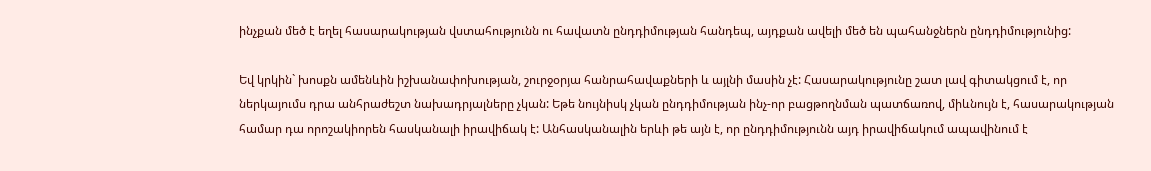ինչքան մեծ է եղել հասարակության վստահությունն ու հավատն ընդդիմության հանդեպ, այդքան ավելի մեծ են պահանջներն ընդդիմությունից:

Եվ կրկին` խոսքն ամենևին իշխանափոխության, շուրջօրյա հանրահավաքների և այլնի մասին չէ: Հասարակությունը շատ լավ գիտակցում է, որ ներկայումս դրա անհրաժեշտ նախադրյալները չկան: Եթե նույնիսկ չկան ընդդիմության ինչ-որ բացթողնման պատճառով, միևնույն է, հասարակության համար դա որոշակիորեն հասկանալի իրավիճակ է: Անհասկանալին երևի թե այն է, որ ընդդիմությունն այդ իրավիճակում ապավինում է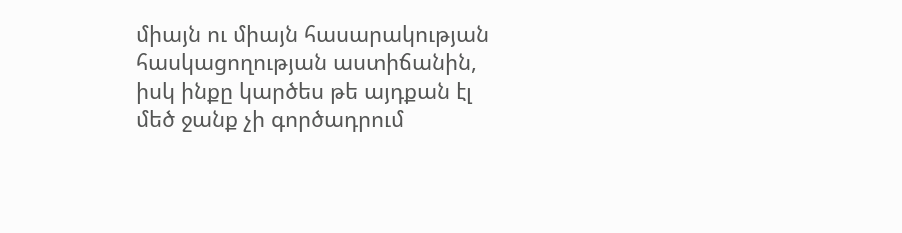միայն ու միայն հասարակության հասկացողության աստիճանին, իսկ ինքը կարծես թե այդքան էլ մեծ ջանք չի գործադրում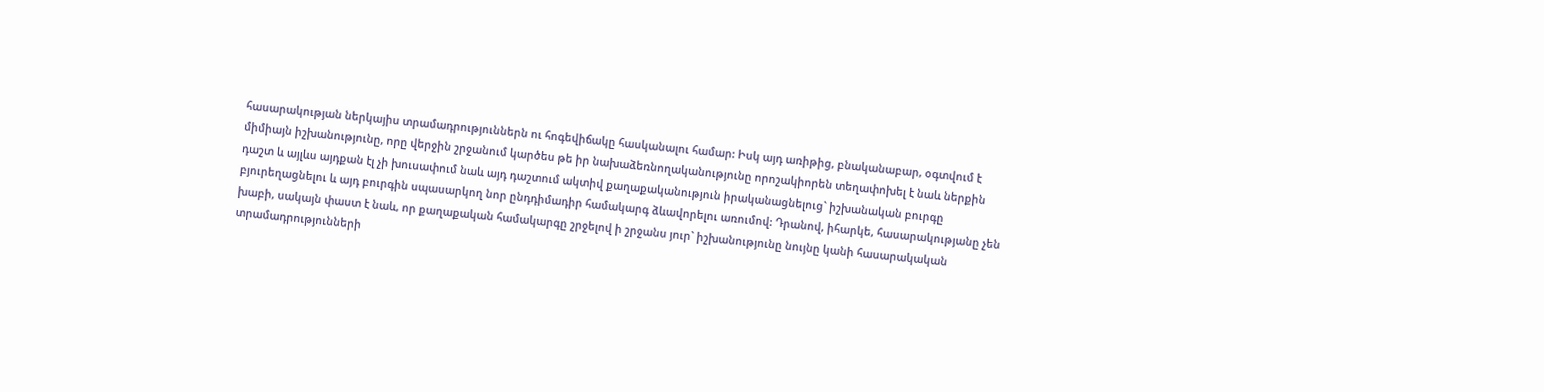հասարակության ներկայիս տրամադրություններն ու հոգեվիճակը հասկանալու համար: Իսկ այդ առիթից, բնականաբար, օգտվում է միմիայն իշխանությունը, որը վերջին շրջանում կարծես թե իր նախաձեռնողականությունը որոշակիորեն տեղափոխել է նաև ներքին դաշտ և այլևս այդքան էլ չի խուսափում նաև այդ դաշտում ակտիվ քաղաքականություն իրականացնելուց` իշխանական բուրգը բյուրեղացնելու և այդ բուրգին սպասարկող նոր ընդդիմադիր համակարգ ձևավորելու առումով: Դրանով, իհարկե, հասարակությանը չեն խաբի, սակայն փաստ է նաև, որ քաղաքական համակարգը շրջելով ի շրջանս յուր` իշխանությունը նույնը կանի հասարակական տրամադրությունների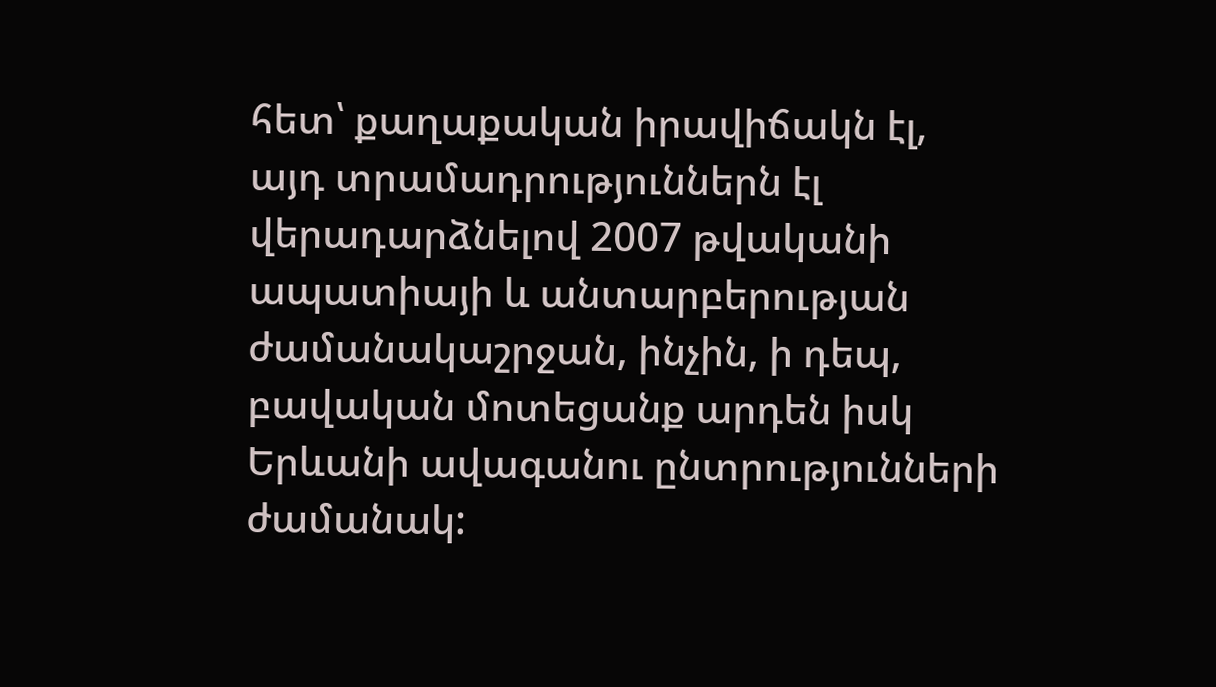հետ՝ քաղաքական իրավիճակն էլ, այդ տրամադրություններն էլ վերադարձնելով 2007 թվականի ապատիայի և անտարբերության ժամանակաշրջան, ինչին, ի դեպ, բավական մոտեցանք արդեն իսկ Երևանի ավագանու ընտրությունների ժամանակ: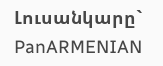Լուսանկարը` PanARMENIAN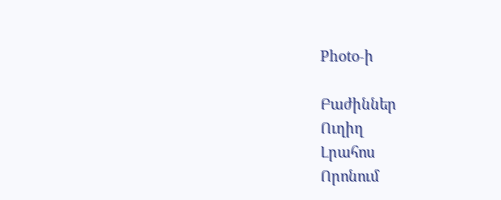Photo-ի

Բաժիններ
Ուղիղ
Լրահոս
Որոնում